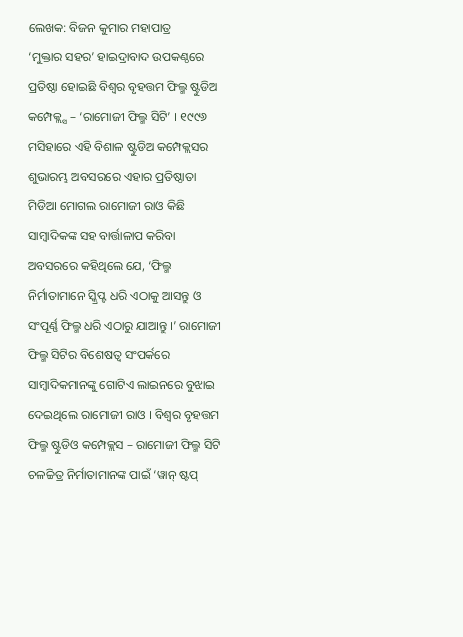ଲେଖକ: ବିଜନ କୁମାର ମହାପାତ୍ର
‘ମୁକ୍ତାର ସହର’ ହାଇଦ୍ରାବାଦ ଉପକଣ୍ଠରେ ପ୍ରତିଷ୍ଠା ହୋଇଛି ବିଶ୍ୱର ବୃହତ୍ତମ ଫିଲ୍ମ ଷ୍ଟୁଡିଅ କମ୍ପେକ୍ଲ୍ସ – ‘ରାମୋଜୀ ଫିଲ୍ମ ସିଟି’ । ୧୯୯୬ ମସିହାରେ ଏହି ବିଶାଳ ଷ୍ଟୁଡିଅ କମ୍ପେକ୍ଲସର ଶୁଭାରମ୍ଭ ଅବସରରେ ଏହାର ପ୍ରତିଷ୍ଠାତା ମିଡିଆ ମୋଗଲ ରାମୋଜୀ ରାଓ କିଛି ସାମ୍ବାଦିକଙ୍କ ସହ ବାର୍ତ୍ତାଳାପ କରିବା ଅବସରରେ କହିଥିଲେ ଯେ, ‘ଫିଲ୍ମ ନିର୍ମାତାମାନେ ସ୍କ୍ରିପ୍ଟ ଧରି ଏଠାକୁ ଆସନ୍ତୁ ଓ ସଂପୂର୍ଣ୍ଣ ଫିଲ୍ମ ଧରି ଏଠାରୁ ଯାଆନ୍ତୁ ।’ ରାମୋଜୀ ଫିଲ୍ମ ସିଟିର ବିଶେଷତ୍ୱ ସଂପର୍କରେ ସାମ୍ବାଦିକମାନଙ୍କୁ ଗୋଟିଏ ଲାଇନରେ ବୁଝାଇ ଦେଇଥିଲେ ରାମୋଜୀ ରାଓ । ବିଶ୍ୱର ବୃହତ୍ତମ ଫିଲ୍ମ ଷ୍ଟୁଡିଓ କମ୍ପେକ୍ଲସ – ରାମୋଜୀ ଫିଲ୍ମ ସିଟି ଚଳଚ୍ଚିତ୍ର ନିର୍ମାତାମାନଙ୍କ ପାଇଁ ‘ୱାନ୍ ଷ୍ଟପ୍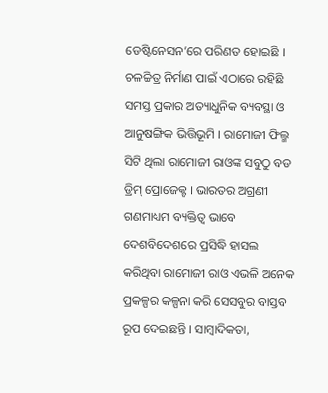ଡେଷ୍ଟିନେସନ’ରେ ପରିଣତ ହୋଇଛି । ଚଳଚ୍ଚିତ୍ର ନିର୍ମାଣ ପାଇଁ ଏଠାରେ ରହିଛି ସମସ୍ତ ପ୍ରକାର ଅତ୍ୟାଧୁନିକ ବ୍ୟବସ୍ଥା ଓ ଆନୁଷଙ୍ଗିକ ଭିତ୍ତିଭୂମି । ରାମୋଜୀ ଫିଲ୍ମ ସିଟି ଥିଲା ରାମୋଜୀ ରାଓଙ୍କ ସବୁଠୁ ବଡ ଡ୍ରିମ୍ ପ୍ରୋଜେକ୍ଟ । ଭାରତର ଅଗ୍ରଣୀ ଗଣମାଧ୍ୟମ ବ୍ୟକ୍ତିତ୍ୱ ଭାବେ ଦେଶବିଦେଶରେ ପ୍ରସିଦ୍ଧି ହାସଲ କରିଥିବା ରାମୋଜୀ ରାଓ ଏଭଳି ଅନେକ ପ୍ରକଳ୍ପର କଳ୍ପନା କରି ସେସବୁର ବାସ୍ତବ ରୂପ ଦେଇଛନ୍ତି । ସାମ୍ବାଦିକତା,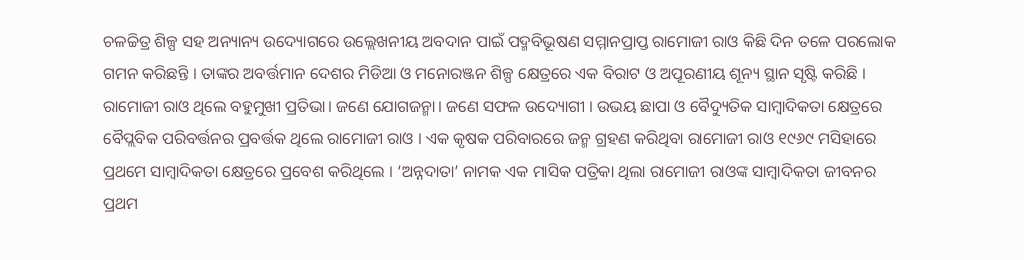ଚଳଚ୍ଚିତ୍ର ଶିଳ୍ପ ସହ ଅନ୍ୟାନ୍ୟ ଉଦ୍ୟୋଗରେ ଉଲ୍ଲେଖନୀୟ ଅବଦାନ ପାଇଁ ପଦ୍ମବିଭୂଷଣ ସମ୍ମାନପ୍ରାପ୍ତ ରାମୋଜୀ ରାଓ କିଛି ଦିନ ତଳେ ପରଲୋକ ଗମନ କରିଛନ୍ତି । ତାଙ୍କର ଅବର୍ତ୍ତମାନ ଦେଶର ମିଡିଆ ଓ ମନୋରଞ୍ଜନ ଶିଳ୍ପ କ୍ଷେତ୍ରରେ ଏକ ବିରାଟ ଓ ଅପୂରଣୀୟ ଶୂନ୍ୟ ସ୍ଥାନ ସୃଷ୍ଟି କରିଛି ।
ରାମୋଜୀ ରାଓ ଥିଲେ ବହୁମୁଖୀ ପ୍ରତିଭା। ଜଣେ ଯୋଗଜନ୍ମା। ଜଣେ ସଫଳ ଉଦ୍ୟୋଗୀ । ଉଭୟ ଛାପା ଓ ବୈଦ୍ୟୁତିକ ସାମ୍ବାଦିକତା କ୍ଷେତ୍ରରେ ବୈପ୍ଲବିକ ପରିବର୍ତ୍ତନର ପ୍ରବର୍ତ୍ତକ ଥିଲେ ରାମୋଜୀ ରାଓ । ଏକ କୃଷକ ପରିବାରରେ ଜନ୍ମ ଗ୍ରହଣ କରିଥିବା ରାମୋଜୀ ରାଓ ୧୯୬୯ ମସିହାରେ ପ୍ରଥମେ ସାମ୍ବାଦିକତା କ୍ଷେତ୍ରରେ ପ୍ରବେଶ କରିଥିଲେ । ‘ଅନ୍ନଦାତା’ ନାମକ ଏକ ମାସିକ ପତ୍ରିକା ଥିଲା ରାମୋଜୀ ରାଓଙ୍କ ସାମ୍ବାଦିକତା ଜୀବନର ପ୍ରଥମ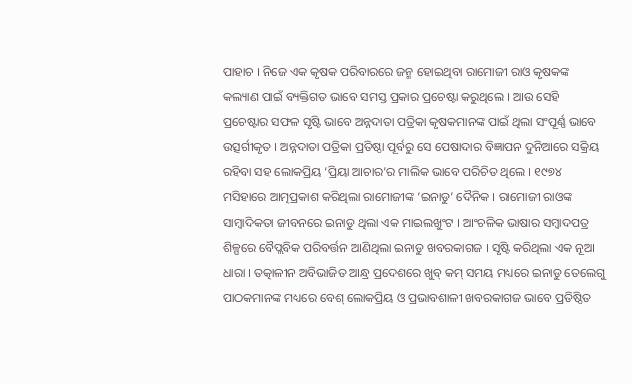ପାହାଚ । ନିଜେ ଏକ କୃଷକ ପରିବାରରେ ଜନ୍ମ ହୋଇଥିବା ରାମୋଜୀ ରାଓ କୃଷକଙ୍କ କଲ୍ୟାଣ ପାଇଁ ବ୍ୟକ୍ତିଗତ ଭାବେ ସମସ୍ତ ପ୍ରକାର ପ୍ରଚେଷ୍ଟା କରୁଥିଲେ । ଆଉ ସେହି ପ୍ରଚେଷ୍ଟାର ସଫଳ ସୃଷ୍ଟି ଭାବେ ଅନ୍ନଦାତା ପତ୍ରିକା କୃଷକମାନଙ୍କ ପାଇଁ ଥିଲା ସଂପୂର୍ଣ୍ଣ ଭାବେ ଉତ୍ସର୍ଗୀକୃତ । ଅନ୍ନଦାତା ପତ୍ରିକା ପ୍ରତିଷ୍ଠା ପୂର୍ବରୁ ସେ ପେଷାଦାର ବିଜ୍ଞାପନ ଦୁନିଆରେ ସକ୍ରିୟ ରହିବା ସହ ଲୋକପ୍ରିୟ ‘ପ୍ରିୟା ଆଚାର’ର ମାଲିକ ଭାବେ ପରିଚିତ ଥିଲେ । ୧୯୭୪ ମସିହାରେ ଆତ୍ମପ୍ରକାଶ କରିଥିଲା ରାମୋଜୀଙ୍କ ‘ଇନାଡୁ’ ଦୈନିକ । ରାମୋଜୀ ରାଓଙ୍କ ସାମ୍ବାଦିକତା ଜୀବନରେ ଇନାଡୁ ଥିଲା ଏକ ମାଇଲଖୁଂଟ । ଆଂଚଳିକ ଭାଷାର ସମ୍ବାଦପତ୍ର ଶିଳ୍ପରେ ବୈପ୍ଲବିକ ପରିବର୍ତ୍ତନ ଆଣିଥିଲା ଇନାଡୁ ଖବରକାଗଜ । ସୃଷ୍ଟି କରିଥିଲା ଏକ ନୂଆ ଧାରା । ତତ୍କାଳୀନ ଅବିଭାଜିତ ଆନ୍ଧ୍ର ପ୍ରଦେଶରେ ଖୁବ୍ କମ୍ ସମୟ ମଧ୍ୟରେ ଇନାଡୁ ତେଲେଗୁ ପାଠକମାନଙ୍କ ମଧ୍ୟରେ ବେଶ୍ ଲୋକପ୍ରିୟ ଓ ପ୍ରଭାବଶାଳୀ ଖବରକାଗଜ ଭାବେ ପ୍ରତିଷ୍ଠିତ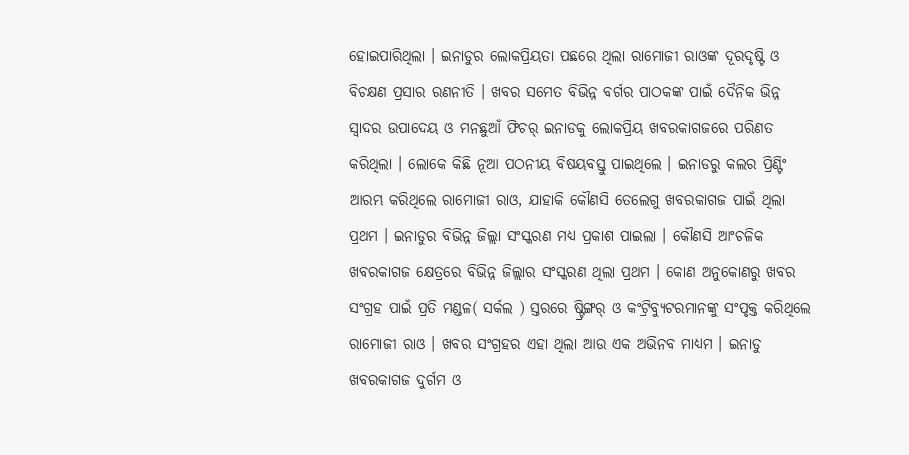ହୋଇପାରିଥିଲା । ଇନାଡୁର ଲୋକପ୍ରିୟତା ପଛରେ ଥିଲା ରାମୋଜୀ ରାଓଙ୍କ ଦୂରଦୃଷ୍ଟି ଓ ବିଚକ୍ଷଣ ପ୍ରସାର ରଣନୀତି । ଖବର ସମେତ ବିଭିନ୍ନ ବର୍ଗର ପାଠକଙ୍କ ପାଇଁ ଦୈନିକ ଭିନ୍ନ ସ୍ୱାଦର ଉପାଦେୟ ଓ ମନଛୁଆଁ ଫିଚର୍ ଇନାଡକୁ ଲୋକପ୍ରିୟ ଖବରକାଗଜରେ ପରିଣତ କରିଥିଲା । ଲୋକେ କିଛି ନୂଆ ପଠନୀୟ ବିଷୟବସ୍ତୁ ପାଇଥିଲେ । ଇନାଡରୁ କଲର ପ୍ରିଣ୍ଟିଂ ଆରମ୍ଭ କରିଥିଲେ ରାମୋଜୀ ରାଓ, ଯାହାକି କୌଣସି ତେଲେଗୁ ଖବରକାଗଜ ପାଇଁ ଥିଲା ପ୍ରଥମ । ଇନାଡୁର ବିଭିନ୍ନ ଜିଲ୍ଲା ସଂସ୍କରଣ ମଧ୍ୟ ପ୍ରକାଶ ପାଇଲା । କୌଣସି ଆଂଚଳିକ ଖବରକାଗଜ କ୍ଷେତ୍ରରେ ବିଭିନ୍ନ ଜିଲ୍ଲାର ସଂସ୍କରଣ ଥିଲା ପ୍ରଥମ । କୋଣ ଅନୁକୋଣରୁ ଖବର ସଂଗ୍ରହ ପାଇଁ ପ୍ରତି ମଣ୍ଡଳ( ସର୍କଲ ) ସ୍ତରରେ ଷ୍ଟ୍ରିଙ୍ଗର୍ ଓ କଂଟ୍ରିବ୍ୟୁଟରମାନଙ୍କୁ ସଂପୃକ୍ତ କରିଥିଲେ ରାମୋଜୀ ରାଓ । ଖବର ସଂଗ୍ରହର ଏହା ଥିଲା ଆଉ ଏକ ଅଭିନବ ମାଧ୍ୟମ । ଇନାଡୁ ଖବରକାଗଜ ଦୁର୍ଗମ ଓ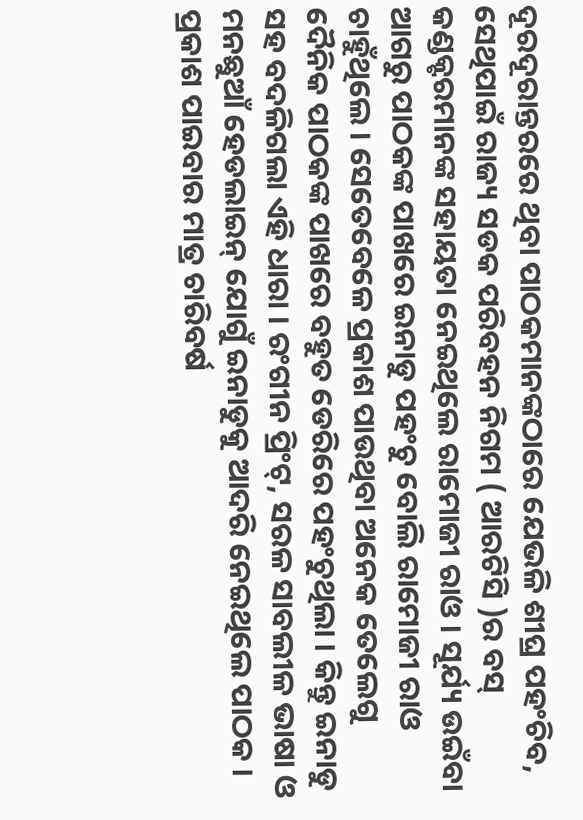ଦୂରଦୂରାନ୍ତରରେ ଥିବା ପାଠକମାନଙ୍କଠାରେ ଯେଭଳି ଶୀଘ୍ର ପହଂଚିବ, ସେଥିପାଇଁ ରାଜ୍ୟ ସଡକ ପରିବହନ ନିଗମ ( ଆରଟିସି )ର ବସ୍ କଣ୍ଡକ୍ଟରମାନଙ୍କ ସହାୟତା ନେଇଥିଲେ ରାମୋଜୀ ରାଓ । ସୂର୍ଯ୍ୟ ଉଇଁବା ଆଗରୁ ପାଠକଙ୍କ ପାଖରେ ଇନାଡୁ ପହଂଚୁ ବୋଲି ରାମୋଜୀ ରାଓ ଚାହୁଁଥିଲେ । ସେତେବେଳେ ପ୍ରକାଶ ପାଉଥିବା ଅନେକ ତେଲେଗୁ ଦୈନିକ ପାଠକଙ୍କ ପାଖରେ ବହୁତ ଡେରିରେ ପହଂଚୁଥିଲା । କିନ୍ତୁ ଇନାଡୁ ସହ ବଦଳିଗଲା ଏହି ଧାରା । ରଂଗୀନ ପ୍ରିଂଟ୍, ସରଳ ସାବଲୀଳ ଭାଷା ଓ ମନଛୁଆଁ ହେଡଲାଇନ୍ ଯୋଗୁଁ ଇନାଡୁକୁ ଆଦରି ନେଇଥିଲେ ପାଠକ । ପ୍ରକାଶ ପାଇବାର ମାତ୍ର ଚାରିବର୍ଷ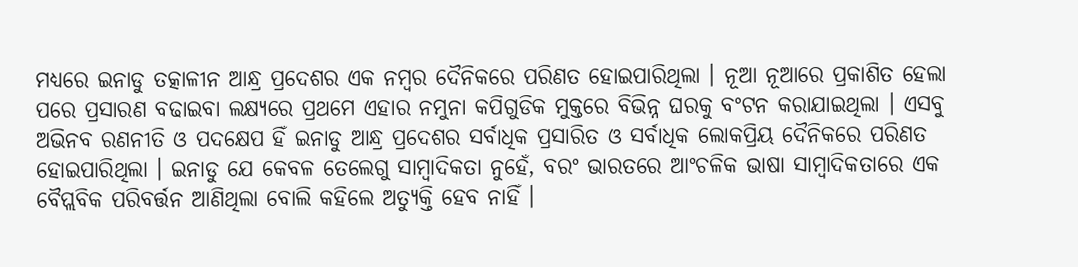ମଧ୍ୟରେ ଇନାଡୁ ତତ୍କାଳୀନ ଆନ୍ଧ୍ର ପ୍ରଦେଶର ଏକ ନମ୍ବର ଦୈନିକରେ ପରିଣତ ହୋଇପାରିଥିଲା । ନୂଆ ନୂଆରେ ପ୍ରକାଶିତ ହେଲା ପରେ ପ୍ରସାରଣ ବଢାଇବା ଲକ୍ଷ୍ୟରେ ପ୍ରଥମେ ଏହାର ନମୁନା କପିଗୁଡିକ ମୁକ୍ତରେ ବିଭିନ୍ନ ଘରକୁ ବଂଟନ କରାଯାଇଥିଲା । ଏସବୁ ଅଭିନବ ରଣନୀତି ଓ ପଦକ୍ଷେପ ହିଁ ଇନାଡୁ ଆନ୍ଧ୍ର ପ୍ରଦେଶର ସର୍ବାଧିକ ପ୍ରସାରିତ ଓ ସର୍ବାଧିକ ଲୋକପ୍ରିୟ ଦୈନିକରେ ପରିଣତ ହୋଇପାରିଥିଲା । ଇନାଡୁ ଯେ କେବଳ ତେଲେଗୁ ସାମ୍ବାଦିକତା ନୁହେଁ, ବରଂ ଭାରତରେ ଆଂଚଳିକ ଭାଷା ସାମ୍ବାଦିକତାରେ ଏକ ବୈପ୍ଲବିକ ପରିବର୍ତ୍ତନ ଆଣିଥିଲା ବୋଲି କହିଲେ ଅତ୍ୟୁକ୍ତି ହେବ ନାହିଁ ।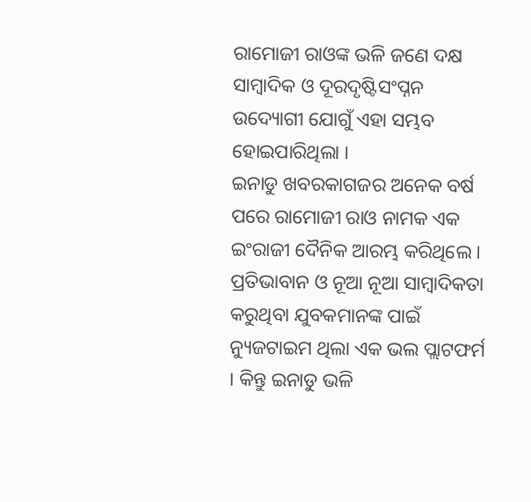ରାମୋଜୀ ରାଓଙ୍କ ଭଳି ଜଣେ ଦକ୍ଷ ସାମ୍ବାଦିକ ଓ ଦୂରଦୃଷ୍ଟିସଂପ୍ନନ ଉଦ୍ୟୋଗୀ ଯୋଗୁଁ ଏହା ସମ୍ଭବ ହୋଇପାରିଥିଲା ।
ଇନାଡୁ ଖବରକାଗଜର ଅନେକ ବର୍ଷ ପରେ ରାମୋଜୀ ରାଓ ନାମକ ଏକ ଇଂରାଜୀ ଦୈନିକ ଆରମ୍ଭ କରିଥିଲେ । ପ୍ରତିଭାବାନ ଓ ନୂଆ ନୂଆ ସାମ୍ବାଦିକତା କରୁଥିବା ଯୁବକମାନଙ୍କ ପାଇଁ ନ୍ୟୁଜଟାଇମ ଥିଲା ଏକ ଭଲ ପ୍ଲାଟଫର୍ମ । କିନ୍ତୁ ଇନାଡୁ ଭଳି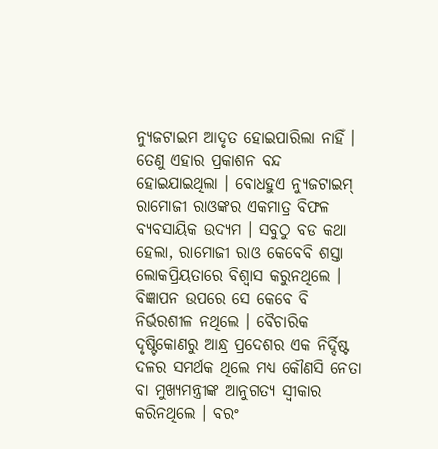ନ୍ୟୁଜଟାଇମ ଆଦୃତ ହୋଇପାରିଲା ନାହିଁ । ତେଣୁ ଏହାର ପ୍ରକାଶନ ବନ୍ଦ ହୋଇଯାଇଥିଲା । ବୋଧହୁଏ ନ୍ୟୁଜଟାଇମ୍ ରାମୋଜୀ ରାଓଙ୍କର ଏକମାତ୍ର ବିଫଳ ବ୍ୟବସାୟିକ ଉଦ୍ୟମ । ସବୁଠୁ ବଡ କଥା ହେଲା, ରାମୋଜୀ ରାଓ କେବେବି ଶସ୍ତା ଲୋକପ୍ରିୟତାରେ ବିଶ୍ୱାସ କରୁନଥିଲେ । ବିଜ୍ଞାପନ ଉପରେ ସେ କେବେ ବି ନିର୍ଭରଶୀଳ ନଥିଲେ । ବୈଚାରିକ ଦୃଷ୍ଟିକୋଣରୁ ଆନ୍ଧ୍ର ପ୍ରଦେଶର ଏକ ନିର୍ଦ୍ଦିଷ୍ଟ ଦଳର ସମର୍ଥକ ଥିଲେ ମଧ୍ୟ କୌଣସି ନେତା ବା ମୁଖ୍ୟମନ୍ତ୍ରୀଙ୍କ ଆନୁଗତ୍ୟ ସ୍ୱୀକାର କରିନଥିଲେ । ବରଂ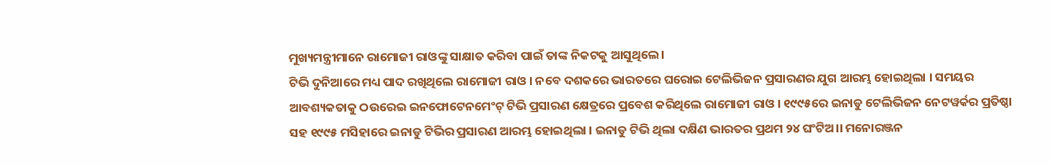ମୁଖ୍ୟମନ୍ତ୍ରୀମାନେ ରାମୋଜୀ ରାଓଙ୍କୁ ସାକ୍ଷାତ କରିବା ପାଇଁ ତାଙ୍କ ନିକଟକୁ ଆସୁଥିଲେ ।
ଟିଭି ଦୁନିଆରେ ମଧ୍ୟ ପାଦ ରଖିଥିଲେ ରାମୋଜୀ ରାଓ । ନବେ ଦଶକରେ ଭାରତରେ ଘରୋଇ ଟେଲିଭିଜନ ପ୍ରସାରଣର ଯୁଗ ଆରମ୍ଭ ହୋଇଥିଲା । ସମୟର ଆବଶ୍ୟକତାକୁ ଠଉରେଇ ଇନଫୋଟେନମେଂଟ୍ ଟିଭି ପ୍ରସାରଣ କ୍ଷେତ୍ରରେ ପ୍ରବେଶ କରିଥିଲେ ରାମୋଜୀ ରାଓ । ୧୯୯୫ରେ ଇନାଡୁ ଟେଲିଭିଜନ ନେଟୱର୍କର ପ୍ରତିଷ୍ଠା ସହ ୧୯୯୫ ମସିହାରେ ଇନାଡୁ ଟିଭିର ପ୍ରସାରଣ ଆରମ୍ଭ ହୋଇଥିଲା । ଇନାଡୁ ଟିଭି ଥିଲା ଦକ୍ଷିଣ ଭାରତର ପ୍ରଥମ ୨୪ ଘଂଟିଅ।। ମନୋରଞ୍ଜନ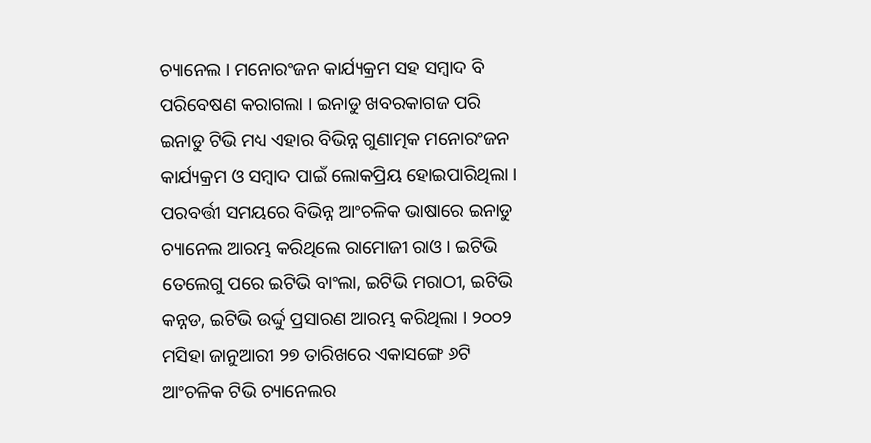ଚ୍ୟାନେଲ । ମନୋରଂଜନ କାର୍ଯ୍ୟକ୍ରମ ସହ ସମ୍ବାଦ ବି ପରିବେଷଣ କରାଗଲା । ଇନାଡୁ ଖବରକାଗଜ ପରି ଇନାଡୁ ଟିଭି ମଧ୍ୟ ଏହାର ବିଭିନ୍ନ ଗୁଣାତ୍ମକ ମନୋରଂଜନ କାର୍ଯ୍ୟକ୍ରମ ଓ ସମ୍ବାଦ ପାଇଁ ଲୋକପ୍ରିୟ ହୋଇପାରିଥିଲା । ପରବର୍ତ୍ତୀ ସମୟରେ ବିଭିନ୍ନ ଆଂଚଳିକ ଭାଷାରେ ଇନାଡୁ ଚ୍ୟାନେଲ ଆରମ୍ଭ କରିଥିଲେ ରାମୋଜୀ ରାଓ । ଇଟିଭି ତେଲେଗୁ ପରେ ଇଟିଭି ବାଂଲା, ଇଟିଭି ମରାଠୀ, ଇଟିଭି କନ୍ନଡ, ଇଟିଭି ଉର୍ଦ୍ଦୁ ପ୍ରସାରଣ ଆରମ୍ଭ କରିଥିଲା । ୨୦୦୨ ମସିହା ଜାନୁଆରୀ ୨୭ ତାରିଖରେ ଏକାସଙ୍ଗେ ୬ଟି ଆଂଚଳିକ ଟିଭି ଚ୍ୟାନେଲର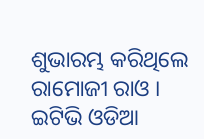ଶୁଭାରମ୍ଭ କରିଥିଲେ ରାମୋଜୀ ରାଓ । ଇଟିଭି ଓଡିଆ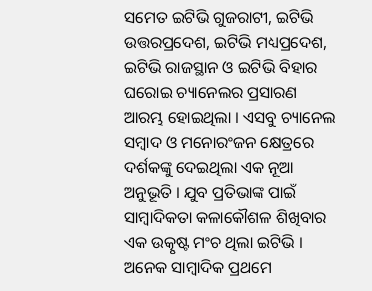ସମେତ ଇଟିଭି ଗୁଜରାଟୀ, ଇଟିଭି ଉତ୍ତରପ୍ରଦେଶ, ଇଟିଭି ମଧ୍ୟପ୍ରଦେଶ, ଇଟିଭି ରାଜସ୍ଥାନ ଓ ଇଟିଭି ବିହାର ଘରୋଇ ଚ୍ୟାନେଲର ପ୍ରସାରଣ ଆରମ୍ଭ ହୋଇଥିଲା । ଏସବୁ ଚ୍ୟାନେଲ ସମ୍ବାଦ ଓ ମନୋରଂଜନ କ୍ଷେତ୍ରରେ ଦର୍ଶକଙ୍କୁ ଦେଇଥିଲା ଏକ ନୂଆ ଅନୁଭୂତି । ଯୁବ ପ୍ରତିଭାଙ୍କ ପାଇଁ ସାମ୍ବାଦିକତା କଳାକୌଶଳ ଶିଖିବାର ଏକ ଉତ୍କୃଷ୍ଟ ମଂଚ ଥିଲା ଇଟିଭି । ଅନେକ ସାମ୍ବାଦିକ ପ୍ରଥମେ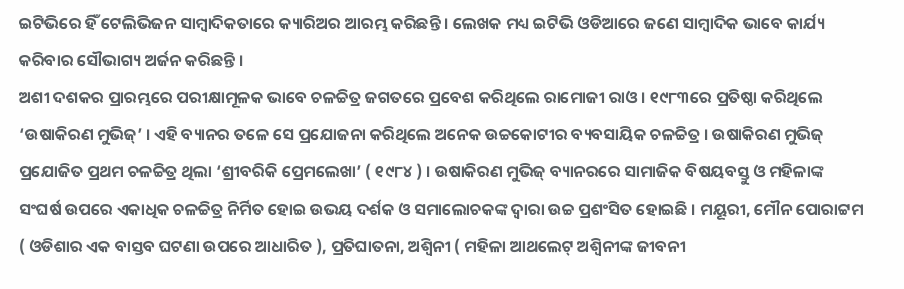ଇଟିଭିରେ ହିଁ ଟେଲିଭିଜନ ସାମ୍ବାଦିକତାରେ କ୍ୟାରିଅର ଆରମ୍ଭ କରିଛନ୍ତି । ଲେଖକ ମଧ୍ୟ ଇଟିଭି ଓଡିଆରେ ଜଣେ ସାମ୍ବାଦିକ ଭାବେ କାର୍ଯ୍ୟ କରିବାର ସୌଭାଗ୍ୟ ଅର୍ଜନ କରିଛନ୍ତି ।
ଅଶୀ ଦଶକର ପ୍ରାରମ୍ଭରେ ପରୀକ୍ଷାମୂଳକ ଭାବେ ଚଳଚ୍ଚିତ୍ର ଜଗତରେ ପ୍ରବେଶ କରିଥିଲେ ରାମୋଜୀ ରାଓ । ୧୯୮୩ରେ ପ୍ରତିଷ୍ଠା କରିଥିଲେ ‘ଉଷାକିରଣ ମୁଭିଜ୍’ । ଏହି ବ୍ୟାନର ତଳେ ସେ ପ୍ରଯୋଜନା କରିଥିଲେ ଅନେକ ଉଚ୍ଚକୋଟୀର ବ୍ୟବସାୟିକ ଚଳଚ୍ଚିତ୍ର । ଉଷାକିରଣ ମୁଭିଜ୍ ପ୍ରଯୋଜିତ ପ୍ରଥମ ଚଳଚ୍ଚିତ୍ର ଥିଲା ‘ଶ୍ରୀବରିକି ପ୍ରେମଲେଖା’ ( ୧୯୮୪ ) । ଉଷାକିରଣ ମୁଭିଜ୍ ବ୍ୟାନରରେ ସାମାଜିକ ବିଷୟବସ୍ତୁ ଓ ମହିଳାଙ୍କ ସଂଘର୍ଷ ଉପରେ ଏକାଧିକ ଚଳଚ୍ଚିତ୍ର ନିର୍ମିତ ହୋଇ ଉଭୟ ଦର୍ଶକ ଓ ସମାଲୋଚକଙ୍କ ଦ୍ୱାରା ଉଚ୍ଚ ପ୍ରଶଂସିତ ହୋଇଛି । ମୟୂରୀ, ମୌନ ପୋରାଟ୍ଟମ ( ଓଡିଶାର ଏକ ବାସ୍ତବ ଘଟଣା ଉପରେ ଆଧାରିତ ), ପ୍ରତିଘାତନା, ଅଶ୍ୱିନୀ ( ମହିଳା ଆଥଲେଟ୍ ଅଶ୍ୱିନୀଙ୍କ ଜୀବନୀ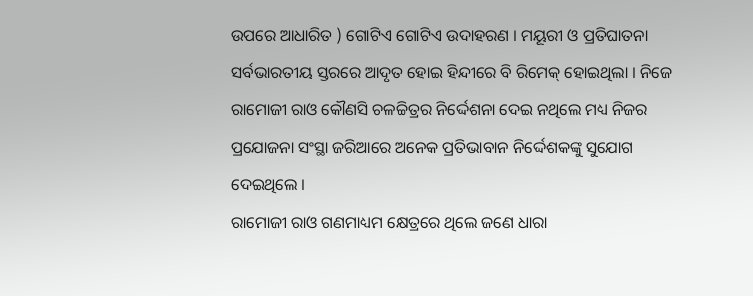ଉପରେ ଆଧାରିତ ) ଗୋଟିଏ ଗୋଟିଏ ଉଦାହରଣ । ମୟୂରୀ ଓ ପ୍ରତିଘାତନା ସର୍ବଭାରତୀୟ ସ୍ତରରେ ଆଦୃତ ହୋଇ ହିନ୍ଦୀରେ ବି ରିମେକ୍ ହୋଇଥିଲା । ନିଜେ ରାମୋଜୀ ରାଓ କୌଣସି ଚଳଚ୍ଚିତ୍ରର ନିର୍ଦ୍ଦେଶନା ଦେଇ ନଥିଲେ ମଧ୍ୟ ନିଜର ପ୍ରଯୋଜନା ସଂସ୍ଥା ଜରିଆରେ ଅନେକ ପ୍ରତିଭାବାନ ନିର୍ଦ୍ଦେଶକଙ୍କୁ ସୁଯୋଗ ଦେଇଥିଲେ ।
ରାମୋଜୀ ରାଓ ଗଣମାଧ୍ୟମ କ୍ଷେତ୍ରରେ ଥିଲେ ଜଣେ ଧାରା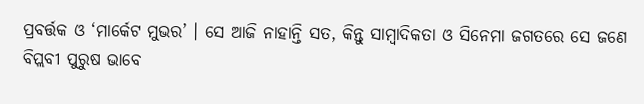ପ୍ରବର୍ତ୍ତକ ଓ ‘ମାର୍କେଟ ମୁଭର’ । ସେ ଆଜି ନାହାନ୍ତି ସତ, କିନ୍ତୁ ସାମ୍ବାଦିକତା ଓ ସିନେମା ଜଗତରେ ସେ ଜଣେ ବିପ୍ଲବୀ ପୁରୁଷ ଭାବେ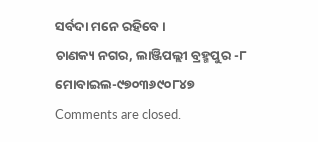ସର୍ବଦା ମନେ ରହିବେ ।
ଚାଣକ୍ୟ ନଗର, ଲାଞ୍ଜିପଲ୍ଲୀ ବ୍ରହ୍ମପୁର -୮ ମୋବାଇଲ-୯୭୦୩୬୯୦୮୪୭
Comments are closed.